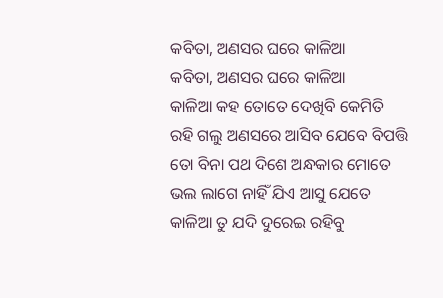କବିତା, ଅଣସର ଘରେ କାଳିଆ
କବିତା, ଅଣସର ଘରେ କାଳିଆ
କାଳିଆ କହ ତୋତେ ଦେଖିବି କେମିତି
ରହି ଗଲୁ ଅଣସରେ ଆସିବ ଯେବେ ବିପତ୍ତି
ତୋ ବିନା ପଥ ଦିଶେ ଅନ୍ଧକାର ମୋତେ
ଭଲ ଲାଗେ ନାହିଁ ଯିଏ ଆସୁ ଯେତେ
କାଳିଆ ତୁ ଯଦି ଦୁରେଇ ରହିବୁ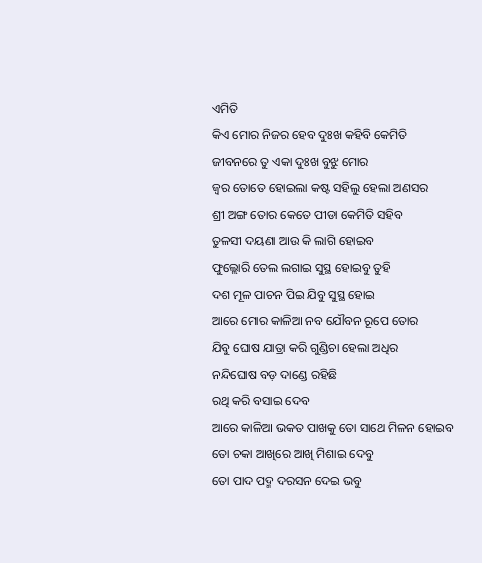ଏମିତି
କିଏ ମୋର ନିଜର ହେବ ଦୁଃଖ କହିବି କେମିତି
ଜୀବନରେ ତୁ ଏକା ଦୁଃଖ ବୁଝୁ ମୋର
ଜ୍ୱର ତୋତେ ହୋଇଲା କଷ୍ଟ ସହିଲୁ ହେଲା ଅଣସର
ଶ୍ରୀ ଅଙ୍ଗ ତୋର କେତେ ପୀଡା କେମିତି ସହିବ
ତୁଳସୀ ଦୟଣା ଆଉ କି ଲାଗି ହୋଇବ
ଫୁଲ୍ଲୋରି ତେଲ ଲଗାଇ ସୁସ୍ଥ ହୋଇବୁ ତୁହି
ଦଶ ମୂଳ ପାଚନ ପିଇ ଯିବୁ ସୁସ୍ଥ ହୋଇ
ଆରେ ମୋର କାଳିଆ ନବ ଯୌବନ ରୂପେ ତୋର
ଯିବୁ ଘୋଷ ଯାତ୍ରା କରି ଗୁଣ୍ଡିଚା ହେଲା ଅଧିର
ନନ୍ଦିଘୋଷ ବଡ଼ ଦାଣ୍ଡେ ରହିଛି
ରଥି କରି ବସାଇ ଦେବ
ଆରେ କାଳିଆ ଭକତ ପାଖକୁ ତୋ ସାଥେ ମିଳନ ହୋଇବ
ତୋ ଚକା ଆଖିରେ ଆଖି ମିଶାଇ ଦେବୁ
ତୋ ପାଦ ପଦ୍ମ ଦରସନ ଦେଇ ଭବୁ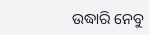ଉଦ୍ଧାରି ନେବୁ